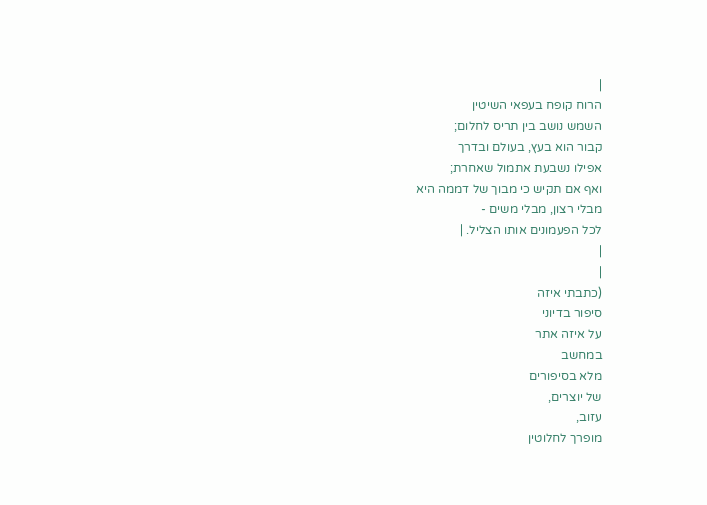|
הרוח קופח בעפאי השיטין
השמש נושב בין תריס לחלום;
קבור הוא בעץ, בעולם ובדרך
אפילו נשבעת אתמול שאחרת;
ואף אם תקיש כי מבוך של דממה היא
מבלי רצון, מבלי משים -
לכל הפעמונים אותו הצליל. |
|
|
(כתבתי איזה
סיפור בדיוני
על איזה אתר
במחשב
מלא בסיפורים
של יוצרים,
עזוב,
מופרך לחלוטין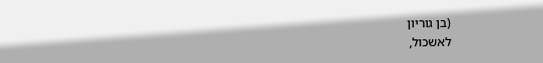(בן גוריון
לאשכול,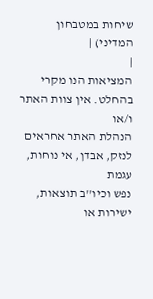שיחות במטבחון
המדיני) |
|
המציאות הנו מקרי בהחלט. אין צוות האתר ו/או
הנהלת האתר אחראים לנזק, אבדן, אי נוחות, עגמת
נפש וכיו''ב תוצאות, ישירות או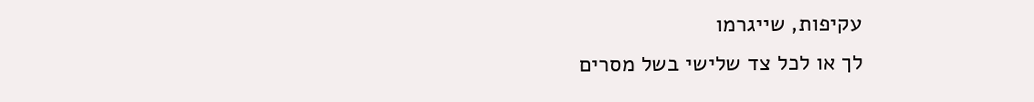עקיפות, שייגרמו
לך או לכל צד שלישי בשל מסרים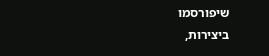שיפורסמו
ביצירות,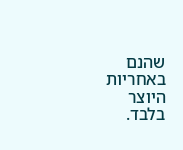שהנם באחריות היוצר בלבד.